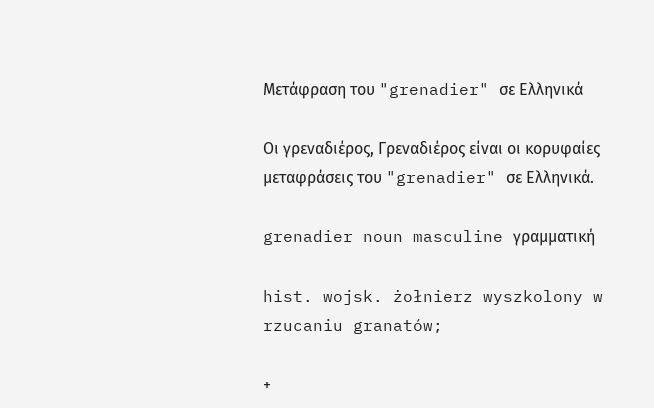Μετάφραση του "grenadier" σε Ελληνικά

Οι γρεναδιέρος, Γρεναδιέρος είναι οι κορυφαίες μεταφράσεις του "grenadier" σε Ελληνικά.

grenadier noun masculine γραμματική

hist. wojsk. żołnierz wyszkolony w rzucaniu granatów;

+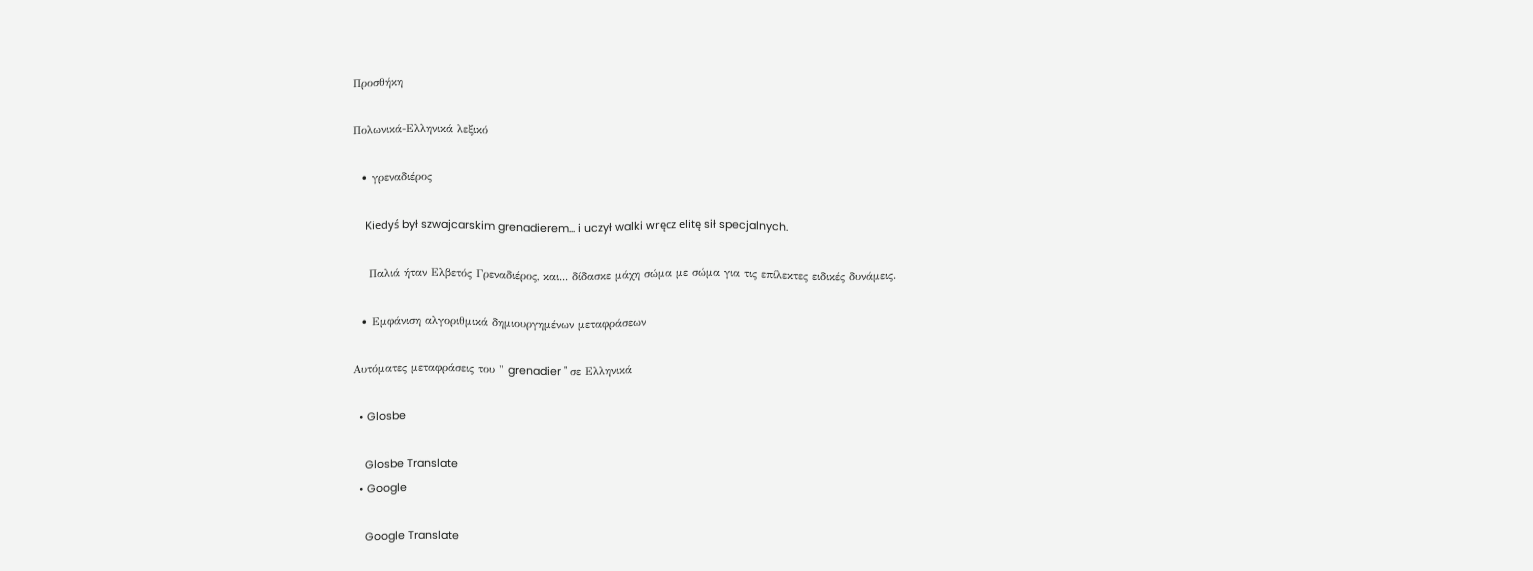Προσθήκη

Πολωνικά-Ελληνικά λεξικό

  • γρεναδιέρος

    Kiedyś był szwajcarskim grenadierem... i uczył walki wręcz elitę sił specjalnych.

    Παλιά ήταν Ελβετός Γρεναδιέρος, και... δίδασκε μάχη σώμα με σώμα για τις επίλεκτες ειδικές δυνάμεις.

  • Εμφάνιση αλγοριθμικά δημιουργημένων μεταφράσεων

Αυτόματες μεταφράσεις του " grenadier " σε Ελληνικά

  • Glosbe

    Glosbe Translate
  • Google

    Google Translate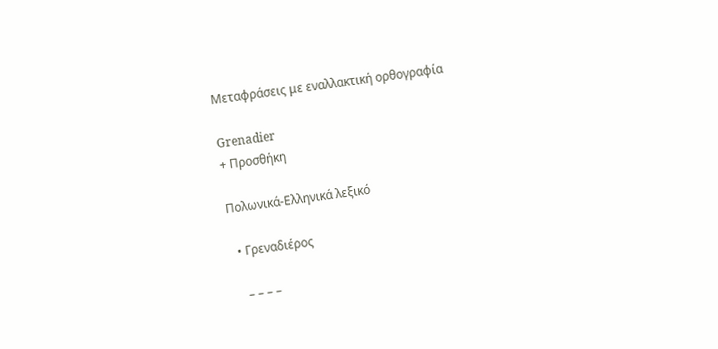Μεταφράσεις με εναλλακτική ορθογραφία

Grenadier
+ Προσθήκη

Πολωνικά-Ελληνικά λεξικό

  • Γρεναδιέρος

    – – – –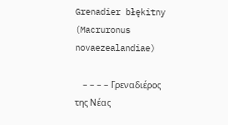Grenadier błękitny (Macruronus novaezealandiae)

    – – – – Γρεναδιέρος της Νέας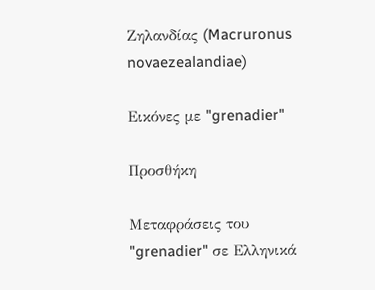Ζηλανδίας (Macruronus novaezealandiae)

Εικόνες με "grenadier"

Προσθήκη

Μεταφράσεις του "grenadier" σε Ελληνικά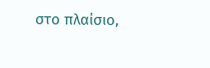στο πλαίσιο,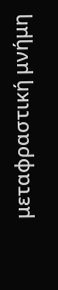μεταφραστική μνήμη